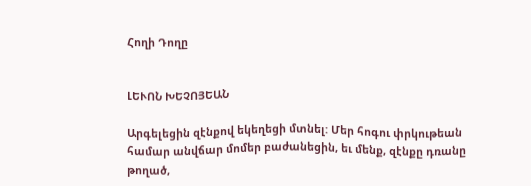Հողի Դողը


ԼԵՒՈՆ ԽԵՉՈՅԵԱՆ

Արգելեցին զէնքով եկեղեցի մտնել: Մեր հոգու փրկութեան համար անվճար մոմեր բաժանեցին, եւ մենք, զէնքը դռանը թողած,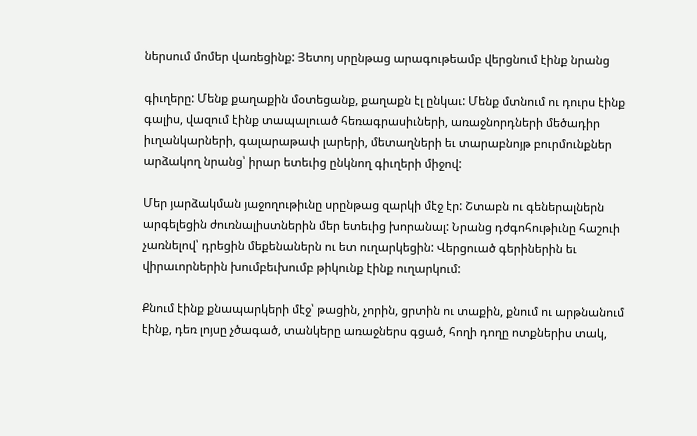ներսում մոմեր վառեցինք: Յետոյ սրընթաց արագութեամբ վերցնում էինք նրանց

գիւղերը: Մենք քաղաքին մօտեցանք, քաղաքն էլ ընկաւ: Մենք մտնում ու դուրս էինք գալիս, վազում էինք տապալուած հեռագրասիւների, առաջնորդների մեծադիր իւղանկարների, գալարաթափ լարերի, մետաղների եւ տարաբնոյթ բուրմունքներ արձակող նրանց՝ իրար ետեւից ընկնող գիւղերի միջով:

Մեր յարձակման յաջողութիւնը սրընթաց զարկի մէջ էր: Շտաբն ու գեներալներն արգելեցին ժուռնալիստներին մեր ետեւից խորանալ: Նրանց դժգոհութիւնը հաշուի չառնելով՝ դրեցին մեքենաներն ու ետ ուղարկեցին: Վերցուած գերիներին եւ վիրաւորներին խումբեւխումբ թիկունք էինք ուղարկում:

Քնում էինք քնապարկերի մէջ՝ թացին, չորին, ցրտին ու տաքին, քնում ու արթնանում էինք, դեռ լոյսը չծագած, տանկերը առաջներս գցած, հողի դողը ոտքներիս տակ,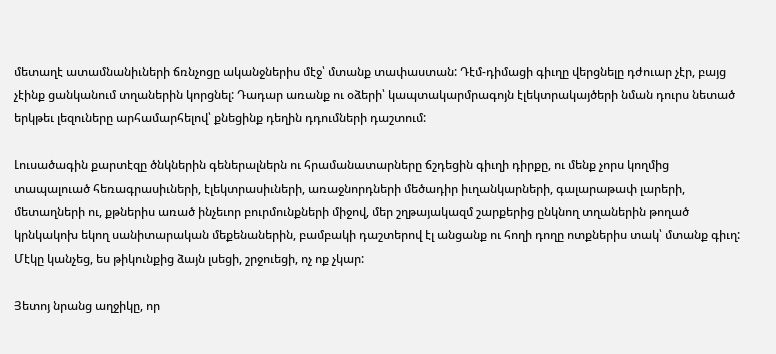մետաղէ ատամնանիւների ճռնչոցը ականջներիս մէջ՝ մտանք տափաստան: Դէմ-դիմացի գիւղը վերցնելը դժուար չէր, բայց չէինք ցանկանում տղաներին կորցնել: Դադար առանք ու օձերի՝ կապտակարմրագոյն էլեկտրակայծերի նման դուրս նետած երկթեւ լեզուները արհամարհելով՝ քնեցինք դեղին դդումների դաշտում:

Լուսածագին քարտէզը ծնկներին գեներալներն ու հրամանատարները ճշդեցին գիւղի դիրքը, ու մենք չորս կողմից տապալուած հեռագրասիւների, էլեկտրասիւների, առաջնորդների մեծադիր իւղանկարների, գալարաթափ լարերի, մետաղների ու, քթներիս առած ինչեւոր բուրմունքների միջով, մեր շղթայակազմ շարքերից ընկնող տղաներին թողած կրնկակոխ եկող սանիտարական մեքենաներին, բամբակի դաշտերով էլ անցանք ու հողի դողը ոտքներիս տակ՝ մտանք գիւղ: Մէկը կանչեց, ես թիկունքից ձայն լսեցի, շրջուեցի, ոչ ոք չկար:

Յետոյ նրանց աղջիկը, որ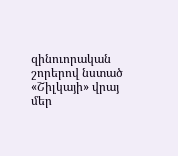զինուորական շորերով նստած «Շիլկայի» վրայ մեր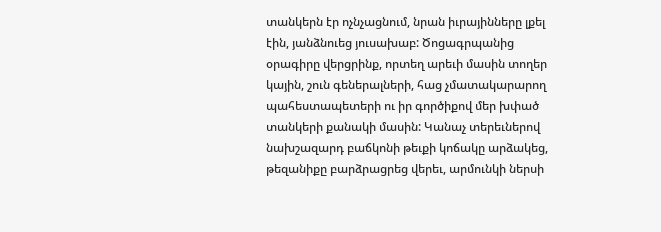տանկերն էր ոչնչացնում, նրան իւրայինները լքել էին, յանձնուեց յուսախաբ: Ծոցագրպանից օրագիրը վերցրինք, որտեղ արեւի մասին տողեր կային, շուն գեներալների, հաց չմատակարարող պահեստապետերի ու իր գործիքով մեր խփած տանկերի քանակի մասին: Կանաչ տերեւներով նախշազարդ բաճկոնի թեւքի կոճակը արձակեց, թեզանիքը բարձրացրեց վերեւ, արմունկի ներսի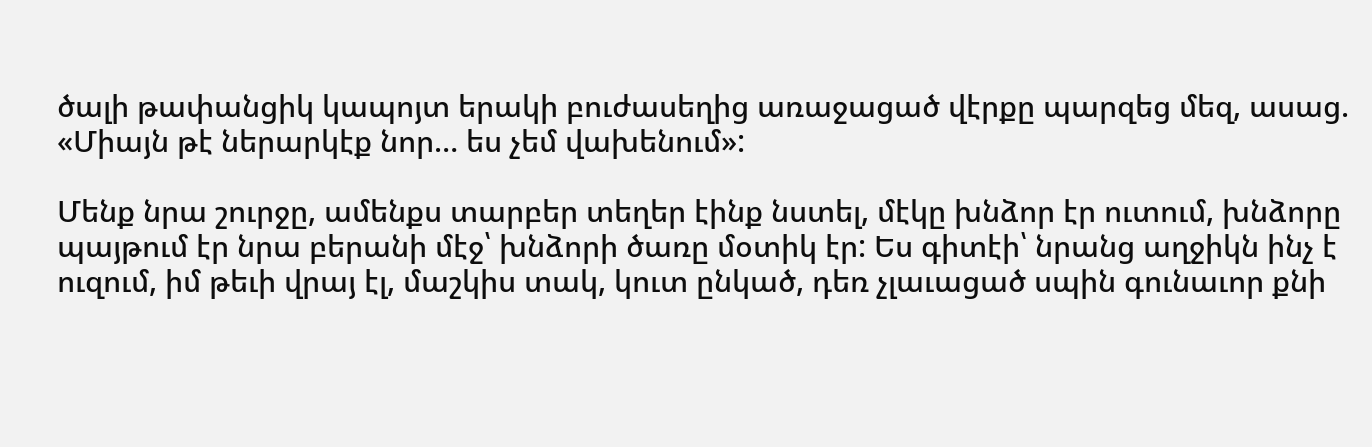ծալի թափանցիկ կապոյտ երակի բուժասեղից առաջացած վէրքը պարզեց մեզ, ասաց. «Միայն թէ ներարկէք նոր… ես չեմ վախենում»:

Մենք նրա շուրջը, ամենքս տարբեր տեղեր էինք նստել, մէկը խնձոր էր ուտում, խնձորը պայթում էր նրա բերանի մէջ՝ խնձորի ծառը մօտիկ էր: Ես գիտէի՝ նրանց աղջիկն ինչ է ուզում, իմ թեւի վրայ էլ, մաշկիս տակ, կուտ ընկած, դեռ չլաւացած սպին գունաւոր քնի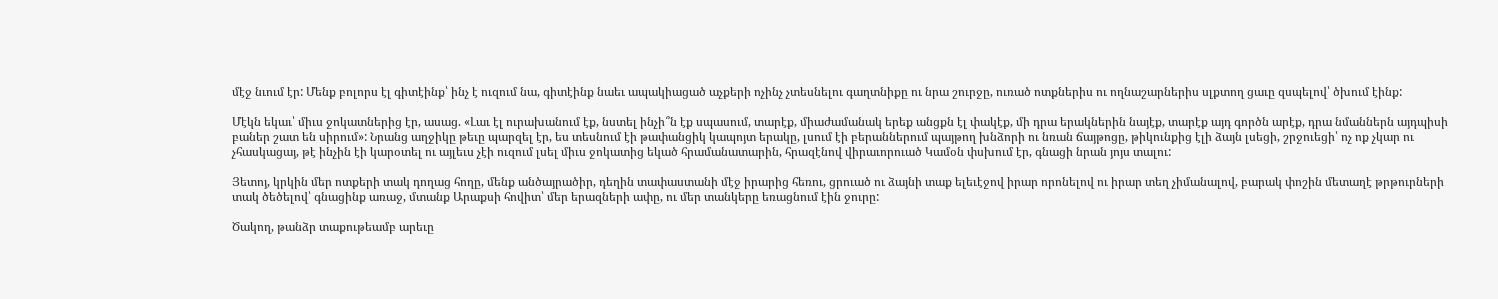մէջ նւում էր: Մենք բոլորս էլ գիտէինք՝ ինչ է ուզում նա, գիտէինք նաեւ ապակիացած աչքերի ոչինչ չտեսնելու գաղտնիքը ու նրա շուրջը, ուռած ոտքներիս ու ողնաշարներիս սլքտող ցաւը զսպելով՝ ծխում էինք:

Մէկն եկաւ՝ միւս ջոկատներից էր, ասաց. «Լաւ էլ ուրախանում էք, նստել ինչի՞ն էք սպասում, տարէք, միաժամանակ երեք անցքն էլ փակէք, մի դրա երակներին նայէք, տարէք այդ գործն արէք, դրա նմաններն այդպիսի բաներ շատ են սիրում»: Նրանց աղջիկը թեւը պարզել էր, ես տեսնում էի թափանցիկ կապոյտ երակը, լսում էի բերաններում պայթող խնձորի ու նռան ճայթոցը, թիկունքից էլի ձայն լսեցի, շրջուեցի՝ ոչ ոք չկար ու չհասկացայ, թէ ինչին էի կարօտել ու այլեւս չէի ուզում լսել միւս ջոկատից եկած հրամանատարին, հրազէնով վիրաւորուած Կամօն փսխում էր, գնացի նրան յոյս տալու:

Յետոյ, կրկին մեր ոտքերի տակ դողաց հողը, մենք անծայրածիր, դեղին տափաստանի մէջ իրարից հեռու, ցրուած ու ձայնի տաք ելեւէջով իրար որոնելով ու իրար տեղ չիմանալով, բարակ փոշին մետաղէ թրթուրների տակ ծեծելով՝ գնացինք առաջ, մտանք Արաքսի հովիտ՝ մեր երազների ափը, ու մեր տանկերը եռացնում էին ջուրը:

Ծակող, թանձր տաքութեամբ արեւը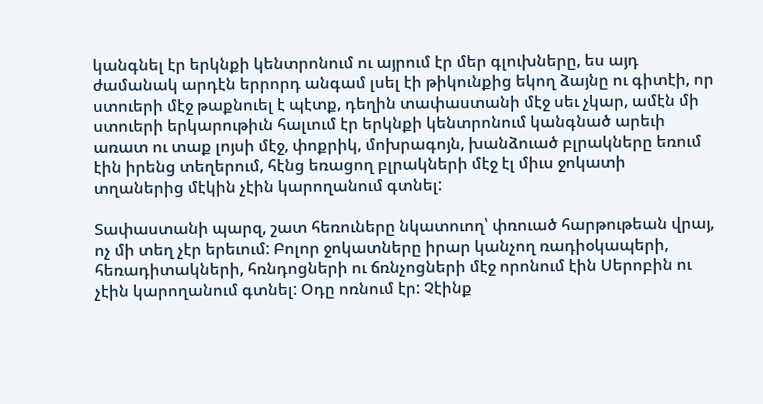կանգնել էր երկնքի կենտրոնում ու այրում էր մեր գլուխները, ես այդ ժամանակ արդէն երրորդ անգամ լսել էի թիկունքից եկող ձայնը ու գիտէի, որ ստուերի մէջ թաքնուել է պէտք, դեղին տափաստանի մէջ սեւ չկար, ամէն մի ստուերի երկարութիւն հալւում էր երկնքի կենտրոնում կանգնած արեւի առատ ու տաք լոյսի մէջ, փոքրիկ, մոխրագոյն, խանձուած բլրակները եռում էին իրենց տեղերում, հէնց եռացող բլրակների մէջ էլ միւս ջոկատի տղաներից մէկին չէին կարողանում գտնել:

Տափաստանի պարզ, շատ հեռուները նկատուող՝ փռուած հարթութեան վրայ, ոչ մի տեղ չէր երեւում: Բոլոր ջոկատները իրար կանչող ռադիօկապերի, հեռադիտակների, հռնդոցների ու ճռնչոցների մէջ որոնում էին Սերոբին ու չէին կարողանում գտնել: Օդը ոռնում էր: Չէինք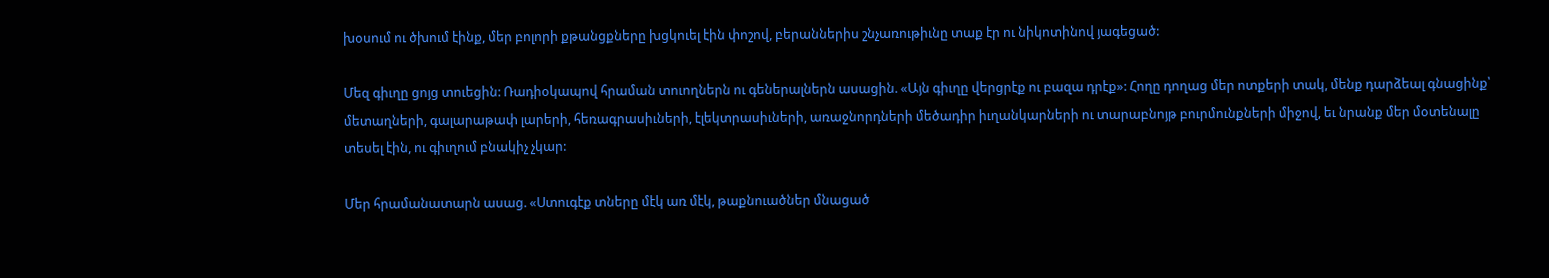խօսում ու ծխում էինք, մեր բոլորի քթանցքները խցկուել էին փոշով, բերաններիս շնչառութիւնը տաք էր ու նիկոտինով յագեցած:

Մեզ գիւղը ցոյց տուեցին: Ռադիօկապով հրաման տուողներն ու գեներալներն ասացին. «Այն գիւղը վերցրէք ու բազա դրէք»: Հողը դողաց մեր ոտքերի տակ, մենք դարձեալ գնացինք՝ մետաղների, գալարաթափ լարերի, հեռագրասիւների, էլեկտրասիւների, առաջնորդների մեծադիր իւղանկարների ու տարաբնոյթ բուրմունքների միջով, եւ նրանք մեր մօտենալը տեսել էին, ու գիւղում բնակիչ չկար:

Մեր հրամանատարն ասաց. «Ստուգէք տները մէկ առ մէկ, թաքնուածներ մնացած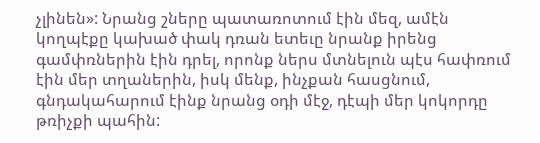չլինեն»: Նրանց շները պատառոտում էին մեզ, ամէն կողպէքը կախած փակ դռան ետեւը նրանք իրենց գամփռներին էին դրել, որոնք ներս մտնելուն պէս հափռում էին մեր տղաներին, իսկ մենք, ինչքան հասցնում, գնդակահարում էինք նրանց օդի մէջ, դէպի մեր կոկորդը թռիչքի պահին: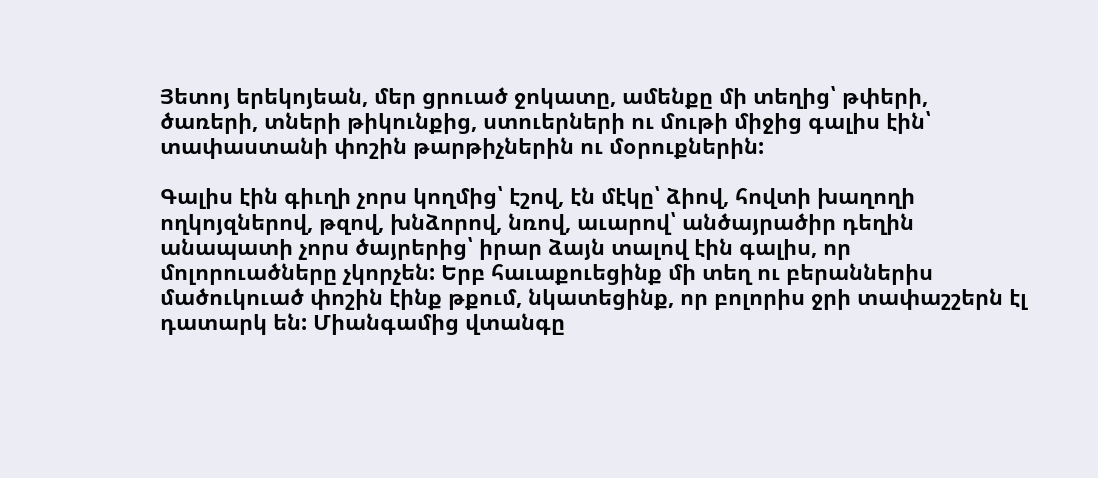Յետոյ երեկոյեան, մեր ցրուած ջոկատը, ամենքը մի տեղից՝ թփերի, ծառերի, տների թիկունքից, ստուերների ու մութի միջից գալիս էին՝ տափաստանի փոշին թարթիչներին ու մօրուքներին:

Գալիս էին գիւղի չորս կողմից՝ էշով, էն մէկը՝ ձիով, հովտի խաղողի ողկոյզներով, թզով, խնձորով, նռով, աւարով՝ անծայրածիր դեղին անապատի չորս ծայրերից՝ իրար ձայն տալով էին գալիս, որ մոլորուածները չկորչեն: Երբ հաւաքուեցինք մի տեղ ու բերաններիս մածուկուած փոշին էինք թքում, նկատեցինք, որ բոլորիս ջրի տափաշշերն էլ դատարկ են: Միանգամից վտանգը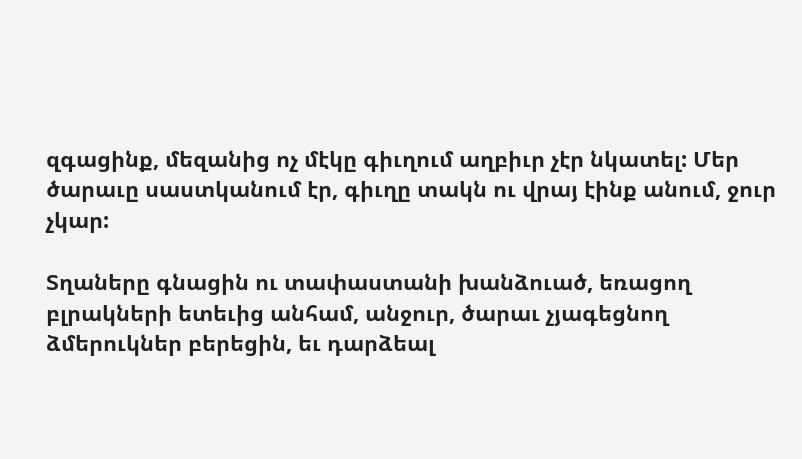զգացինք, մեզանից ոչ մէկը գիւղում աղբիւր չէր նկատել: Մեր ծարաւը սաստկանում էր, գիւղը տակն ու վրայ էինք անում, ջուր չկար:

Տղաները գնացին ու տափաստանի խանձուած, եռացող բլրակների ետեւից անհամ, անջուր, ծարաւ չյագեցնող ձմերուկներ բերեցին, եւ դարձեալ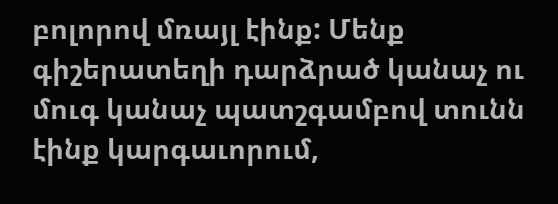բոլորով մռայլ էինք: Մենք գիշերատեղի դարձրած կանաչ ու մուգ կանաչ պատշգամբով տունն էինք կարգաւորում,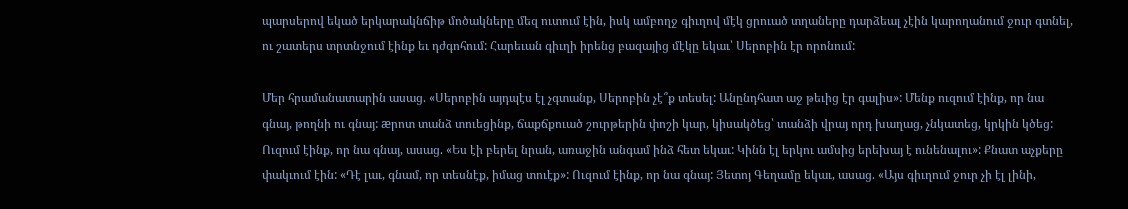պարսերով եկած երկարակնճիթ մոծակները մեզ ուտում էին, իսկ ամբողջ գիւղով մէկ ցրուած տղաները դարձեալ չէին կարողանում ջուր գտնել, ու շատերս տրտնջում էինք եւ դժգոհում: Հարեւան գիւղի իրենց բազայից մէկը եկաւ՝ Սերոբին էր որոնում:

Մեր հրամանատարին ասաց. «Սերոբին այդպէս էլ չգտանք, Սերոբին չէ՞ք տեսել: Անընդհատ աջ թեւից էր գալիս»: Մենք ուզում էինք, որ նա գնայ, թողնի ու գնայ: æրոտ տանձ տուեցինք, ճաքճքուած շուրթերին փոշի կար, կիսակծեց՝ տանձի վրայ որդ խաղաց, չնկատեց, կրկին կծեց: Ուզում էինք, որ նա գնայ, ասաց. «Ես էի բերել նրան, առաջին անգամ ինձ հետ եկաւ: Կինն էլ երկու ամսից երեխայ է ունենալու»: Քնատ աչքերը փակւում էին: «Դէ լաւ, գնամ, որ տեսնէք, իմաց տուէք»: Ուզում էինք, որ նա գնայ: Յետոյ Գեղամը եկաւ, ասաց. «Այս գիւղում ջուր չի էլ լինի,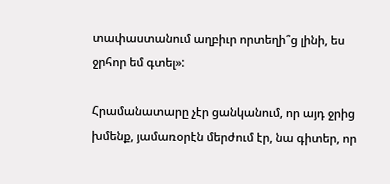տափաստանում աղբիւր որտեղի՞ց լինի, ես ջրհոր եմ գտել»:

Հրամանատարը չէր ցանկանում, որ այդ ջրից խմենք, յամառօրէն մերժում էր, նա գիտեր, որ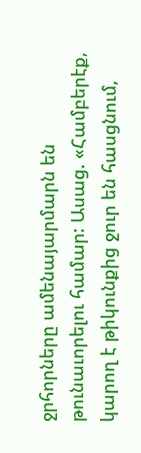ջրհորները ամենայարմարն են թունաւորելու համար: Ասաց. «Համբերէք, կարող է թիկունքից ջուր են հասցնում,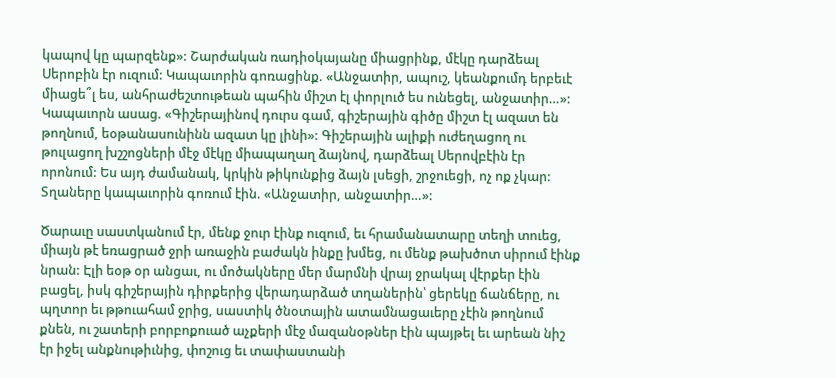կապով կը պարզենք»: Շարժական ռադիօկայանը միացրինք, մէկը դարձեալ Սերոբին էր ուզում: Կապաւորին գոռացինք. «Անջատիր, ապուշ, կեանքումդ երբեւէ միացե՞լ ես, անհրաժեշտութեան պահին միշտ էլ փորլուծ ես ունեցել, անջատիր…»: Կապաւորն ասաց. «Գիշերայինով դուրս գամ, գիշերային գիծը միշտ էլ ազատ են թողնում, եօթանասունինն ազատ կը լինի»: Գիշերային ալիքի ուժեղացող ու թուլացող խշշոցների մէջ մէկը միապաղաղ ձայնով, դարձեալ Սերովբէին էր որոնում: Ես այդ ժամանակ, կրկին թիկունքից ձայն լսեցի, շրջուեցի, ոչ ոք չկար: Տղաները կապաւորին գոռում էին. «Անջատիր, անջատիր…»:

Ծարաւը սաստկանում էր, մենք ջուր էինք ուզում, եւ հրամանատարը տեղի տուեց, միայն թէ եռացրած ջրի առաջին բաժակն ինքը խմեց, ու մենք թախծոտ սիրում էինք նրան: Էլի եօթ օր անցաւ, ու մոծակները մեր մարմնի վրայ ջրակալ վէրքեր էին բացել, իսկ գիշերային դիրքերից վերադարձած տղաներին՝ ցերեկը ճանճերը, ու պղտոր եւ թթուահամ ջրից, սաստիկ ծնօտային ատամնացաւերը չէին թողնում քնեն, ու շատերի բորբոքուած աչքերի մէջ մազանօթներ էին պայթել եւ արեան նիշ էր իջել անքնութիւնից, փոշուց եւ տափաստանի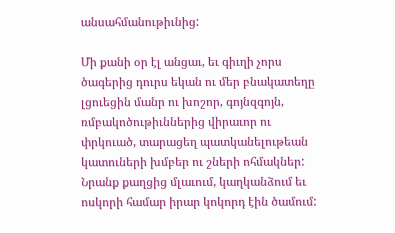անսահմանութիւնից:

Մի քանի օր էլ անցաւ, եւ գիւղի չորս ծագերից դուրս եկան ու մեր բնակատեղը լցուեցին մանր ու խոշոր, գոյնզգոյն, ռմբակոծութիւններից վիրաւոր ու փրկուած, տարացեղ պատկանելութեան կատուների խմբեր ու շների ոհմակներ: Նրանք քաղցից մլաւում, կաղկանձում եւ ոսկորի համար իրար կոկորդ էին ծամում: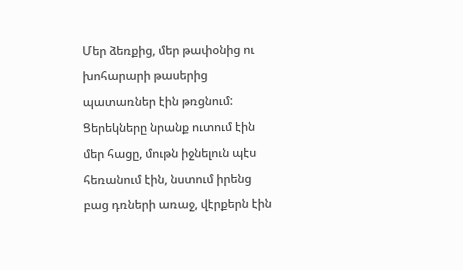Մեր ձեռքից, մեր թափօնից ու խոհարարի թասերից պատառներ էին թռցնում: Ցերեկները նրանք ուտում էին մեր հացը, մութն իջնելուն պէս հեռանում էին, նստում իրենց բաց դռների առաջ, վէրքերն էին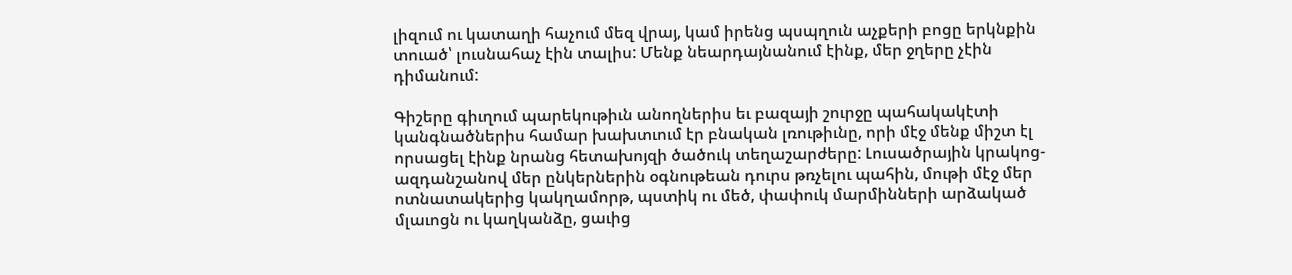լիզում ու կատաղի հաչում մեզ վրայ, կամ իրենց պսպղուն աչքերի բոցը երկնքին տուած՝ լուսնահաչ էին տալիս: Մենք նեարդայնանում էինք, մեր ջղերը չէին դիմանում:

Գիշերը գիւղում պարեկութիւն անողներիս եւ բազայի շուրջը պահակակէտի կանգնածներիս համար խախտւում էր բնական լռութիւնը, որի մէջ մենք միշտ էլ որսացել էինք նրանց հետախոյզի ծածուկ տեղաշարժերը: Լուսածրային կրակոց-ազդանշանով մեր ընկերներին օգնութեան դուրս թռչելու պահին, մութի մէջ մեր ոտնատակերից կակղամորթ, պստիկ ու մեծ, փափուկ մարմինների արձակած մլաւոցն ու կաղկանձը, ցաւից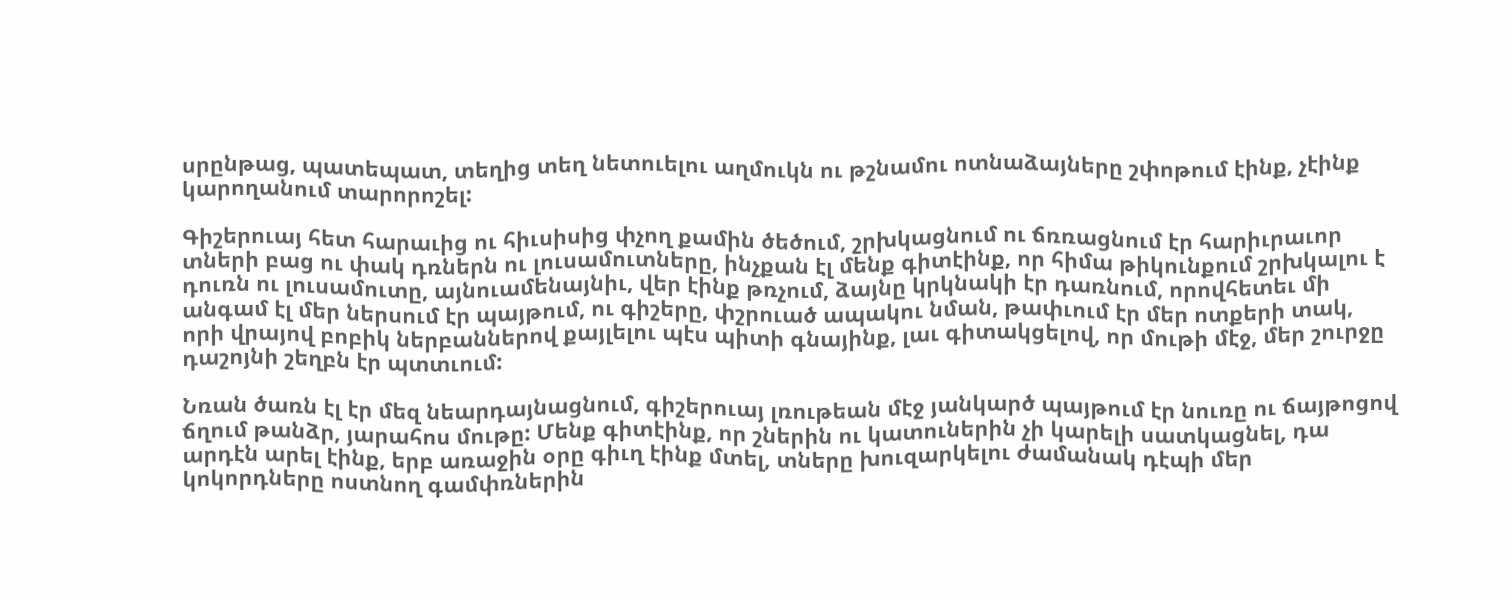սրընթաց, պատեպատ, տեղից տեղ նետուելու աղմուկն ու թշնամու ոտնաձայները շփոթում էինք, չէինք կարողանում տարորոշել:

Գիշերուայ հետ հարաւից ու հիւսիսից փչող քամին ծեծում, շրխկացնում ու ճռռացնում էր հարիւրաւոր տների բաց ու փակ դռներն ու լուսամուտները, ինչքան էլ մենք գիտէինք, որ հիմա թիկունքում շրխկալու է դուռն ու լուսամուտը, այնուամենայնիւ, վեր էինք թռչում, ձայնը կրկնակի էր դառնում, որովհետեւ մի անգամ էլ մեր ներսում էր պայթում, ու գիշերը, փշրուած ապակու նման, թափւում էր մեր ոտքերի տակ, որի վրայով բոբիկ ներբաններով քայլելու պէս պիտի գնայինք, լաւ գիտակցելով, որ մութի մէջ, մեր շուրջը դաշոյնի շեղբն էր պտտւում:

Նռան ծառն էլ էր մեզ նեարդայնացնում, գիշերուայ լռութեան մէջ յանկարծ պայթում էր նուռը ու ճայթոցով ճղում թանձր, յարահոս մութը: Մենք գիտէինք, որ շներին ու կատուներին չի կարելի սատկացնել, դա արդէն արել էինք, երբ առաջին օրը գիւղ էինք մտել, տները խուզարկելու ժամանակ դէպի մեր կոկորդները ոստնող գամփռներին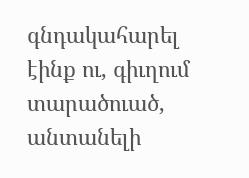գնդակահարել էինք ու, գիւղում տարածուած, անտանելի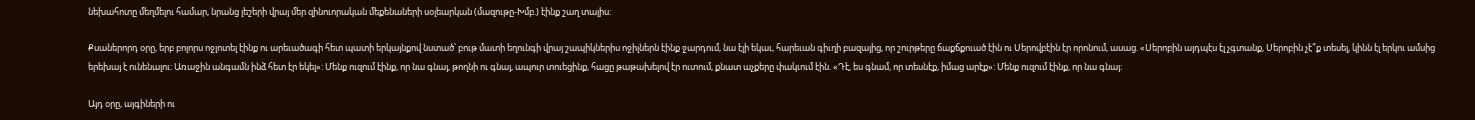նեխահոտը մեղմելու համար, նրանց լեշերի վրայ մեր զինուորական մեքենաների սօլեարկան (մազութը-Խմբ.) էինք շաղ տալիս:

Քսաներորդ օրը, երբ բոլորս ոջլոտել էինք ու արեւածագի հետ պատի երկայնքով նստած՝ բութ մատի եղունգի վրայ շապիկներիս ոջիլներն էինք ջարդում, նա էլի եկաւ, հարեւան գիւղի բազայից, որ շուրթերը ճաքճքուած էին ու Սերովբէին էր որոնում, ասաց. «Սերոբին այդպէս էլ չգտանք, Սերոբին չէ՞ք տեսել, կինն էլ երկու ամսից երեխայ է ունենալու: Առաջին անգամն ինձ հետ էր եկել»: Մենք ուզում էինք, որ նա գնայ, թողնի ու գնայ, ապուր տուեցինք, հացը թաթախելով էր ուտում, քնատ աչքերը փակւում էին. «Դէ, ես գնամ, որ տեսնէք, իմաց արէք»: Մենք ուզում էինք, որ նա գնայ:

Այդ օրը, այգիների ու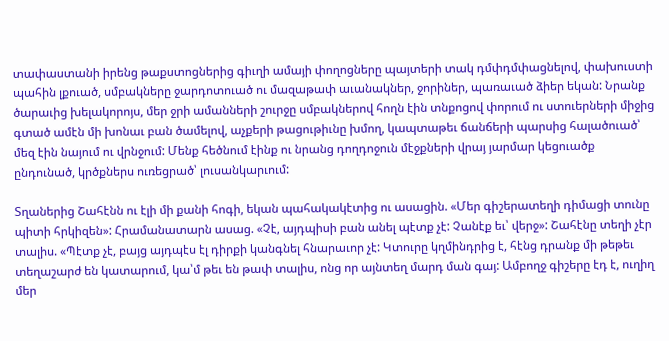տափաստանի իրենց թաքստոցներից գիւղի ամայի փողոցները պայտերի տակ դմփդմփացնելով, փախուստի պահին լքուած, սմբակները ջարդոտուած ու մազաթափ աւանակներ, ջորիներ, պառաւած ձիեր եկան: Նրանք ծարաւից խելակորոյս, մեր ջրի ամանների շուրջը սմբակներով հողն էին տնքոցով փորում ու ստուերների միջից գտած ամէն մի խոնաւ բան ծամելով, աչքերի թացութիւնը խմող, կապտաթեւ ճանճերի պարսից հալածուած՝ մեզ էին նայում ու վրնջում: Մենք հեծնում էինք ու նրանց դողդոջուն մէջքների վրայ յարմար կեցուածք ընդունած, կրծքներս ուռեցրած՝ լուսանկարւում:

Տղաներից Շահէնն ու էլի մի քանի հոգի, եկան պահակակէտից ու ասացին. «Մեր գիշերատեղի դիմացի տունը պիտի հրկիզեն»: Հրամանատարն ասաց. «Չէ, այդպիսի բան անել պէտք չէ: Չանէք եւ՝ վերջ»: Շահէնը տեղի չէր տալիս. «Պէտք չէ, բայց այդպէս էլ դիրքի կանգնել հնարաւոր չէ: Կտուրը կղմինդրից է, հէնց դրանք մի թեթեւ տեղաշարժ են կատարում, կա՝մ թեւ են թափ տալիս, ոնց որ այնտեղ մարդ ման գայ: Ամբողջ գիշերը էդ է, ուղիղ մեր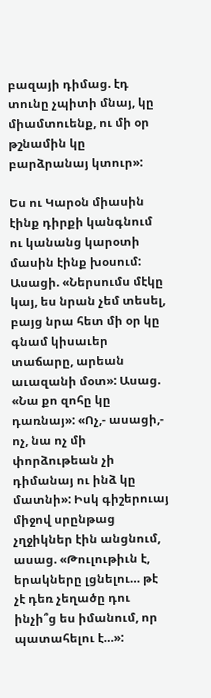բազայի դիմաց. էդ տունը չպիտի մնայ, կը միամտուենք, ու մի օր թշնամին կը բարձրանայ կտուր»:

Ես ու Կարօն միասին էինք դիրքի կանգնում ու կանանց կարօտի մասին էինք խօսում: Ասացի. «Ներսումս մէկը կայ, ես նրան չեմ տեսել, բայց նրա հետ մի օր կը գնամ կիսաւեր տաճարը, արեան աւազանի մօտ»: Ասաց. «Նա քո զոհը կը դառնայ»: «Ոչ,- ասացի,- ոչ, նա ոչ մի փորձութեան չի դիմանայ ու ինձ կը մատնի»: Իսկ գիշերուայ միջով սրընթաց չղջիկներ էին անցնում, ասաց. «Թուլութիւն է, երակները լցնելու… թէ չէ դեռ չեղածը դու ինչի՞ց ես իմանում, որ պատահելու է…»: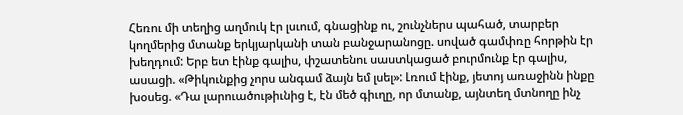Հեռու մի տեղից աղմուկ էր լսւում, գնացինք ու, շունչներս պահած, տարբեր կողմերից մտանք երկյարկանի տան բանջարանոցը. սոված գամփռը հորթին էր խեղդում: Երբ ետ էինք գալիս, փշատենու սաստկացած բուրմունք էր գալիս, ասացի. «Թիկունքից չորս անգամ ձայն եմ լսել»: Լռում էինք, յետոյ առաջինն ինքը խօսեց. «Դա լարուածութիւնից է, էն մեծ գիւղը, որ մտանք, այնտեղ մտնողը ինչ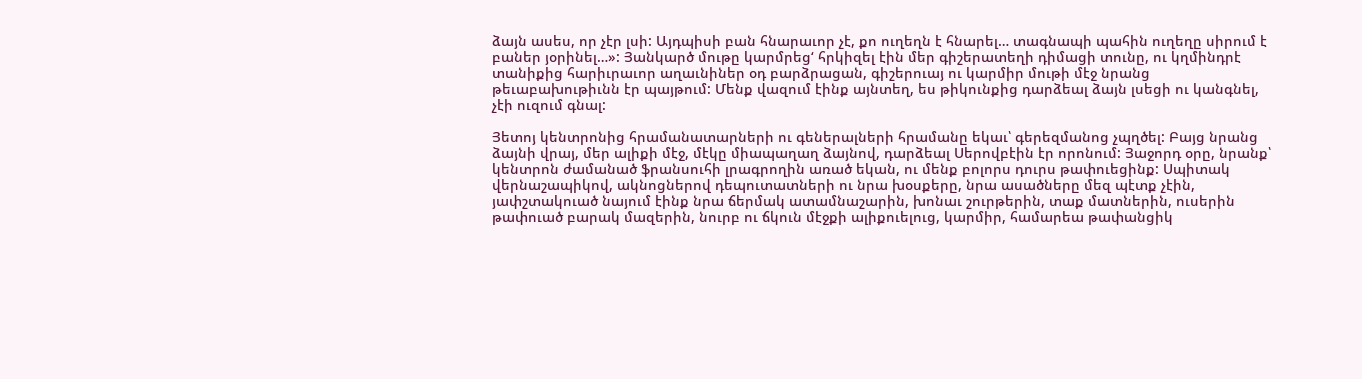ձայն ասես, որ չէր լսի: Այդպիսի բան հնարաւոր չէ, քո ուղեղն է հնարել… տագնապի պահին ուղեղը սիրում է բաներ յօրինել…»: Յանկարծ մութը կարմրեց‘ հրկիզել էին մեր գիշերատեղի դիմացի տունը, ու կղմինդրէ տանիքից հարիւրաւոր աղաւնիներ օդ բարձրացան, գիշերուայ ու կարմիր մութի մէջ նրանց թեւաբախութիւնն էր պայթում: Մենք վազում էինք այնտեղ, ես թիկունքից դարձեալ ձայն լսեցի ու կանգնել, չէի ուզում գնալ:

Յետոյ կենտրոնից հրամանատարների ու գեներալների հրամանը եկաւ՝ գերեզմանոց չպղծել: Բայց նրանց ձայնի վրայ, մեր ալիքի մէջ, մէկը միապաղաղ ձայնով, դարձեալ Սերովբէին էր որոնում: Յաջորդ օրը, նրանք՝ կենտրոն ժամանած ֆրանսուհի լրագրողին առած եկան, ու մենք բոլորս դուրս թափուեցինք: Սպիտակ վերնաշապիկով, ակնոցներով դեպուտատների ու նրա խօսքերը, նրա ասածները մեզ պէտք չէին, յափշտակուած նայում էինք նրա ճերմակ ատամնաշարին, խոնաւ շուրթերին, տաք մատներին, ուսերին թափուած բարակ մազերին, նուրբ ու ճկուն մէջքի ալիքուելուց, կարմիր, համարեա թափանցիկ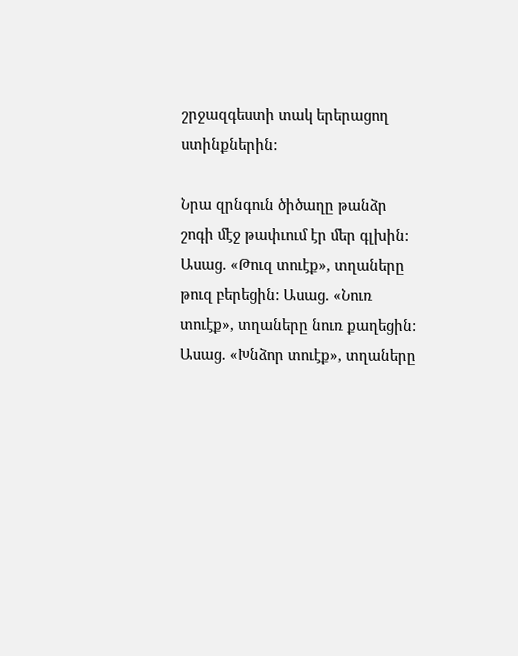շրջազգեստի տակ երերացող ստինքներին:

Նրա զրնգուն ծիծաղը թանձր շոգի մէջ թափւում էր մեր գլխին: Ասաց. «Թուզ տուէք», տղաները թուզ բերեցին: Ասաց. «Նուռ տուէք», տղաները նուռ քաղեցին: Ասաց. «Խնձոր տուէք», տղաները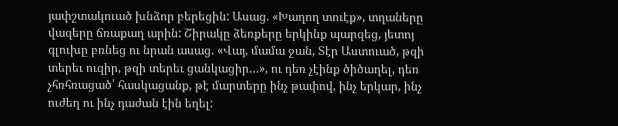յափշտակուած խնձոր բերեցին: Ասաց. «Խաղող տուէք», տղաները վազերը ճռաքաղ արին: Շիրակը ձեռքերը երկինք պարզեց, յետոյ գլուխը բռնեց ու նրան ասաց. «Վայ, մամա ջան, Տէր Աստուած, թզի տերեւ ուզիր, թզի տերեւ ցանկացիր…», ու դեռ չէինք ծիծաղել, դեռ չհռհռացած՝ հասկացանք, թէ մարտերը ինչ թափով, ինչ երկար, ինչ ուժեղ ու ինչ դաժան էին եղել: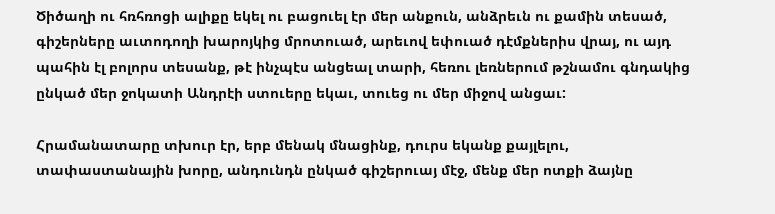Ծիծաղի ու հռհռոցի ալիքը եկել ու բացուել էր մեր անքուն, անձրեւն ու քամին տեսած, գիշերները աւտոդողի խարոյկից մրոտուած, արեւով եփուած դէմքներիս վրայ, ու այդ պահին էլ բոլորս տեսանք, թէ ինչպէս անցեալ տարի, հեռու լեռներում թշնամու գնդակից ընկած մեր ջոկատի Անդրէի ստուերը եկաւ, տուեց ու մեր միջով անցաւ:

Հրամանատարը տխուր էր, երբ մենակ մնացինք, դուրս եկանք քայլելու, տափաստանային խորը, անդունդն ընկած գիշերուայ մէջ, մենք մեր ոտքի ձայնը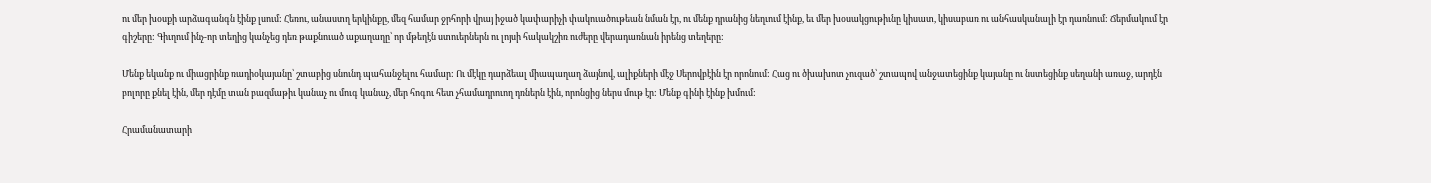ու մեր խօսքի արձագանգն էինք լսում: Հեռու, անաստղ երկինքը, մեզ համար ջրհորի վրայ իջած կափարիչի փակուածութեան նման էր, ու մենք դրանից նեղւում էինք, եւ մեր խօսակցութիւնը կիսատ, կիսաբառ ու անհասկանալի էր դառնում: Ճերմակում էր գիշերը: Գիւղում ինչ-որ տեղից կանչեց դեռ թաքնուած աքաղաղը՝ որ մթեղէն ստուերներն ու լոյսի հակակշիռ ուժերը վերադառնան իրենց տեղերը:

Մենք եկանք ու միացրինք ռադիօկայանը՝ շտաբից սնունդ պահանջելու համար: Ու մէկը դարձեալ միապաղաղ ձայնով, ալիքների մէջ Սերովբէին էր որոնում: Հաց ու ծխախոտ չուզած՝ շտապով անջատեցինք կայանը ու նստեցինք սեղանի առաջ, արդէն բոլորը քնել էին, մեր դէմը տան բազմաթիւ կանաչ ու մուգ կանաչ, մեր հոգու հետ չհամադրուող դռներն էին, որոնցից ներս մութ էր: Մենք գինի էինք խմում:

Հրամանատարի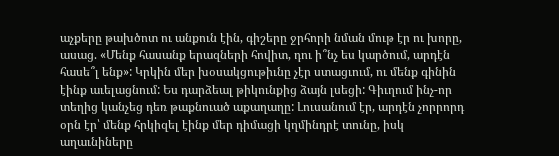աչքերը թախծոտ ու անքուն էին, գիշերը ջրհորի նման մութ էր ու խորը, ասաց. «Մենք հասանք երազների հովիտ, դու ի՞նչ ես կարծում, արդէն հասե՞լ ենք»: Կրկին մեր խօսակցութիւնը չէր ստացւում, ու մենք գինին էինք աւելացնում: Ես դարձեալ թիկունքից ձայն լսեցի: Գիւղում ինչ-որ տեղից կանչեց դեռ թաքնուած աքաղաղը: Լուսանում էր, արդէն չորրորդ օրն էր՝ մենք հրկիզել էինք մեր դիմացի կղմինդրէ տունը, իսկ աղաւնիները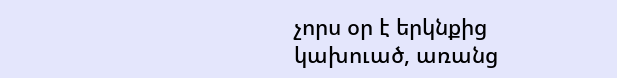չորս օր է երկնքից կախուած, առանց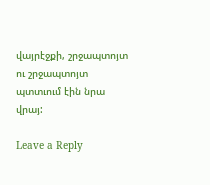վայրէջքի, շրջապտոյտ ու շրջապտոյտ պտտւում էին նրա վրայ:

Leave a Reply